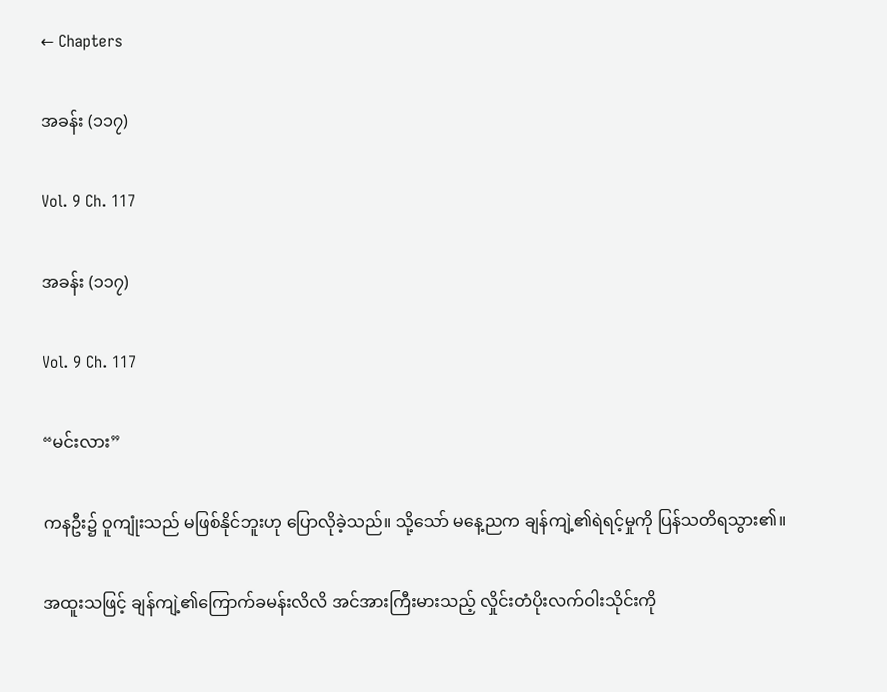← Chapters

အခန်း (၁၁၇)

Vol. 9 Ch. 117

အခန်း (၁၁၇)

Vol. 9 Ch. 117

“မင်းလား”

ကနဦး၌ ဝူကျုံးသည် မဖြစ်နိုင်ဘူးဟု ပြောလိုခဲ့သည်။ သို့သော် ‌မနေ့ညက ချန်ကျဲ့၏ရဲရင့်မှုကို ပြန်သတိရသွား၏။

အထူးသဖြင့် ‌ချန်ကျဲ့၏ကြောက်ခမန်းလိလိ အင်အားကြီးမားသည့် လှိုင်းတံပိုးလက်ဝါးသိုင်းကို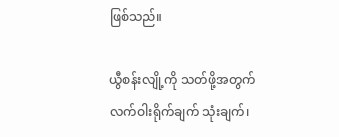ဖြစ်သည်။

ယွီစန်းလျို့ကို သတ်ဖို့အတွက် လက်ဝါးရိုက်ချက် သုံးချက်၊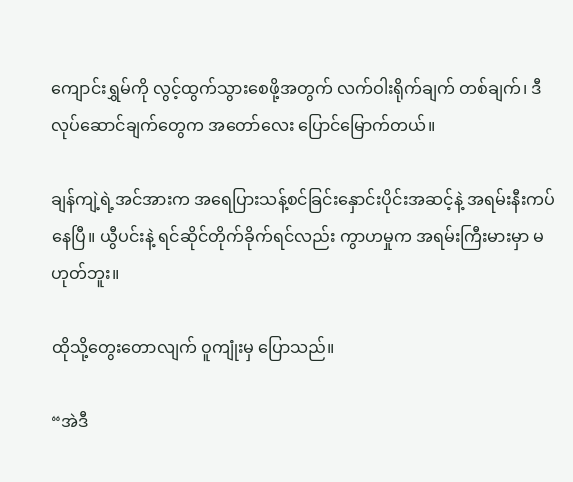ကျောင်းရွှမ်ကို လွင့်ထွက်သွားစေဖို့အတွက် လက်ဝါးရိုက်ချက် တစ်ချက်၊ ဒီလုပ်ဆောင်ချက်တွေက အတော်လေး ပြောင်မြောက်တယ်။

ချန်ကျဲ့ရဲ့အင်အားက အရေပြားသန့်စင်ခြင်းနှောင်းပိုင်းအဆင့်နဲ့ အရမ်းနီးကပ်နေပြီ။ ယွီပင်းနဲ့ ရင်ဆိုင်တိုက်ခိုက်ရင်လည်း ကွာဟမှုက အရမ်းကြီးမားမှာ မဟုတ်ဘူး။

ထိုသို့တွေးတောလျက် ဝူကျုံးမှ ပြောသည်။

“အဲဒီ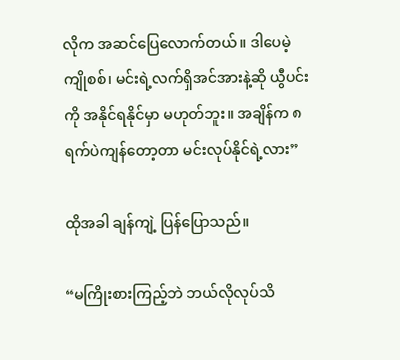လိုက အဆင်ပြေလောက်တယ်။ ဒါပေမဲ့ ကျိုစစ်၊ မင်းရဲ့လက်ရှိအင်အားနဲ့ဆို‌ ယွီပင်းကို အနိုင်ရနိုင်မှာ မဟုတ်ဘူး။ အချိန်က ၈ရက်ပဲကျန်တော့တာ မင်းလုပ်နိုင်ရဲ့လား”

ထိုအခါ ချန်ကျဲ့ ပြန်ပြောသည်။

“မကြိုးစားကြည့်ဘဲ ဘယ်လိုလုပ်သိ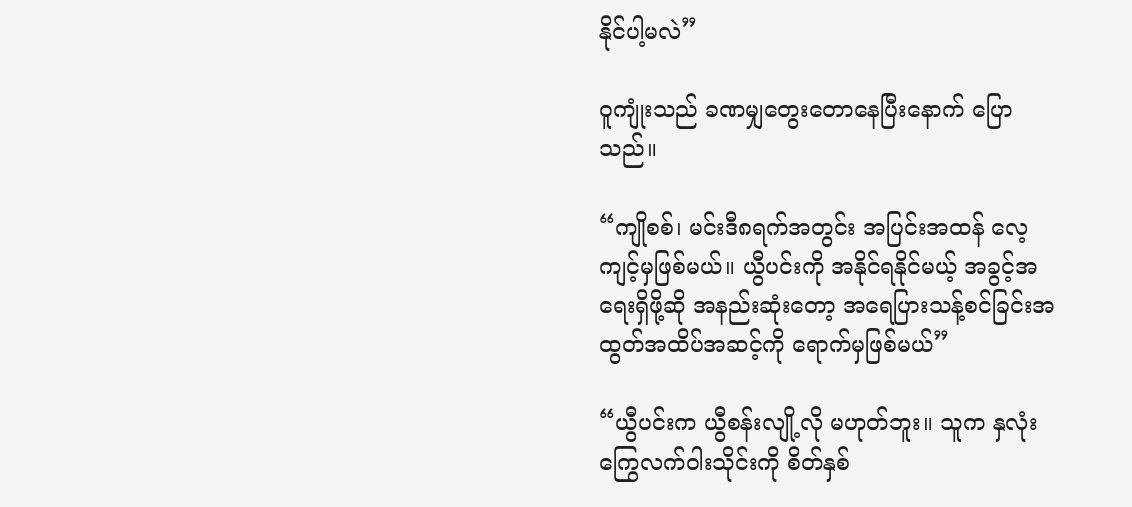နိုင်ပါ့မလဲ”

ဝူကျုံးသည် ခဏမျှတွေးတောနေပြီးနောက် ပြောသည်။

“ကျိုစစ်၊ မင်းဒီ၈ရက်အတွင်း အပြင်းအထန် လေ့ကျင့်မှဖြစ်မယ်။ ယွီပင်းကို အနိုင်ရနိုင်မယ့် အခွင့်အရေးရှိဖို့ဆို အနည်းဆုံးတော့ အရေပြားသန့်စင်ခြင်းအထွတ်အထိပ်အဆင့်ကို ရောက်မှဖြစ်‌မယ်”

“ယွီပင်းက ယွီစန်းလျို့လို မဟုတ်ဘူး။ သူက နှ‌လုံးကြွေလက်ဝါးသိုင်းကို စိတ်နှစ်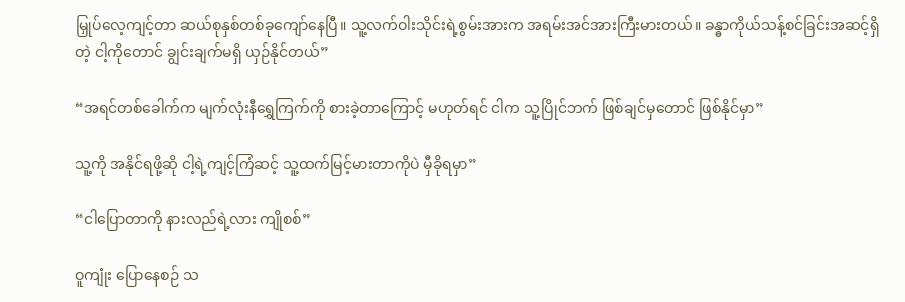မြှုပ်လေ့ကျင့်တာ ဆယ်စုနှစ်တစ်ခုကျော်နေပြီ။ သူ့လက်ဝါးသိုင်းရဲ့စွမ်းအားက အရမ်းအင်အားကြီးမားတယ်။ ခန္ဓာကိုယ်သန့်စင်ခြင်းအဆင့်ရှိတဲ့ ငါ့ကိုတောင် ချွင်းချက်မရှိ ယှဉ်နိုင်တယ်”

“အရင်တစ်ခေါက်က ‌မျက်လုံးနီရွှေကြက်ကို စားခဲ့တာကြောင့် မဟုတ်ရင် ငါက သူ့ပြိုင်ဘက် ဖြစ်ချင်မှတောင် ဖြစ်နိုင်မှာ”

သူ့ကို အနိုင်ရဖို့‌ဆို ငါ့ရဲ့ကျင့်ကြံဆင့် သူ့ထက်မြင့်မားတာကိုပဲ မှီခိုရမှာ”

“ငါပြောတာကို နားလည်ရဲ့လား ကျိုစစ်”

ဝူကျုံး ပြောနေစဉ် သ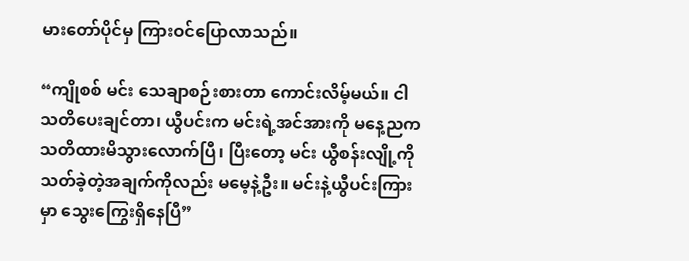မားတော်ပိုင်မှ ကြားဝင်ပြောလာသည်။

“ကျိုစစ် မင်း သေချာစဉ်းစားတာ ကောင်း‌လိမ့်မယ်။ ငါ သတိပေးချင်တာ၊ ယွီပင်းက မင်းရဲ့အင်အားကို မနေ့ညက သတိထားမိသွားလောက်ပြီ၊ ပြီးတော့ မင်း ယွီစန်းလျို့ကို သတ်ခဲ့တဲ့အချက်ကိုလည်း မမေ့နဲ့ဦး။ မင်းနဲ့ယွီပင်းကြားမှာ သွေးကြွေးရှိနေပြီ”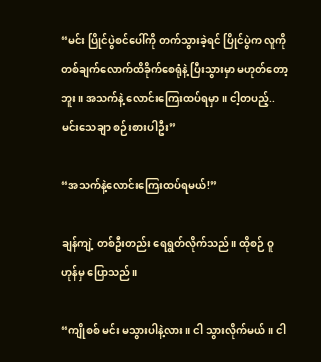“မင်း ပြိုင်ပွဲစင်ပေါ်ကို တက်သွားခဲ့ရင် ပြိုင်ပွဲက လူကို တစ်ချက်လောက်ထိခိုက်စေရုံနဲ့ ပြီး‌သွားမှာ မဟုတ်တော့ဘူး။ အသက်နဲ့ လောင်းကြေးထပ်ရမှာ။ ငါ့တပည့်.. မင်းသေချာ စဉ်းစားပါဦး”

“အသက်နဲ့လောင်းကြေးထပ်ရမယ်!”

ချန်ကျဲ့ တစ်ဦးတည်း ရေရွတ်လိုက်သည်။ ထိုစဉ် ဝူဟုန်မှ ပြောသည်။

“ကျိုစစ် မင်း မသွားပါနဲ့လား။ ငါ သွားလိုက်မယ်။ ငါ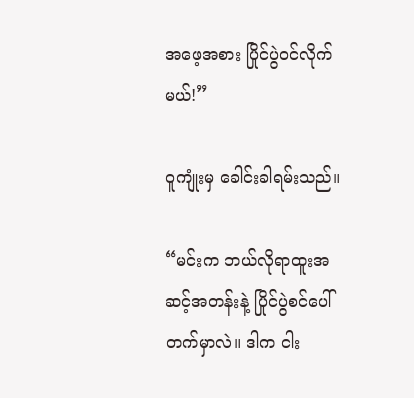အဖေ့အစား ပြိုင်ပွဲဝင်လိုက်မယ်!”

ဝူကျုံးမှ ခေါင်းခါရမ်းသည်။

“မင်းက ဘယ်လိုရာထူးအဆင့်အတန်းနဲ့ ပြိုင်ပွဲစင်ပေါ် တက်မှာလဲ။ ဒါက ငါး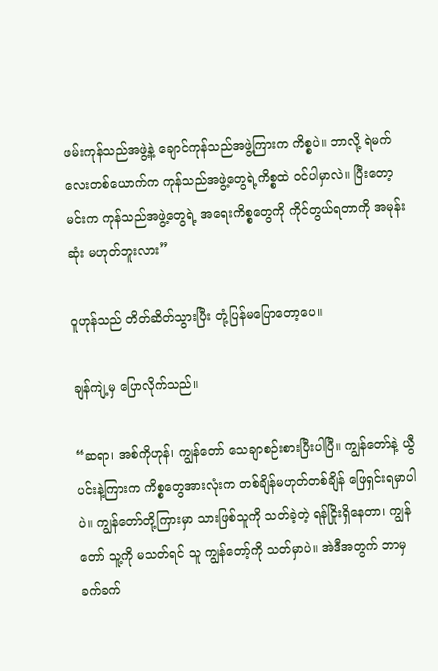ဖမ်းကုန်သည်အဖွဲ့နဲ့ ချောင်ကုန်သည်အဖွဲ့ကြားက ကိစ္စပဲ။ ဘာလို့ ရဲမက်လေးတစ်ယောက်က ကုန်သည်အဖွဲ့တွေရဲ့ကိစ္စထဲ ဝင်ပါမှာလဲ။ ပြီးတော့ မင်းက ကုန်သည်အဖွဲ့တွေရဲ့ အရေးကိစ္စတွေကို ကိုင်တွယ်ရတာကို အမုန်းဆုံး မဟုတ်ဘူးလား”

ဝူဟုန်သည် တိတ်ဆိတ်သွားပြီး တုံ့ပြန်မပြောတော့ပေ။

ချန်ကျဲ့မှ ပြောလိုက်သည်။

“ဆရာ၊ အစ်ကိုဟုန်၊ ကျွန်တော် သေချာစဉ်းစားပြီးပါပြီ။ ကျွန်တော်နဲ့ ယွီပင်းနဲ့ကြားက ကိစ္စတွေအားလုံးက တစ်ချိန်မဟုတ်တစ်ချိန် ဖြေရှင်းရမှာပါပဲ။ ကျွန်တော်တို့ကြားမှာ သားဖြစ်သူကို သတ်ခဲ့တဲ့ ရန်ငြိုးရှိနေတာ၊ ကျွန်တော် သူ့ကို မသတ်ရင် သူ ကျွန်တော့်ကို သတ်မှာပဲ။ အဲဒီအတွက် ဘာမှ ခက်ခက်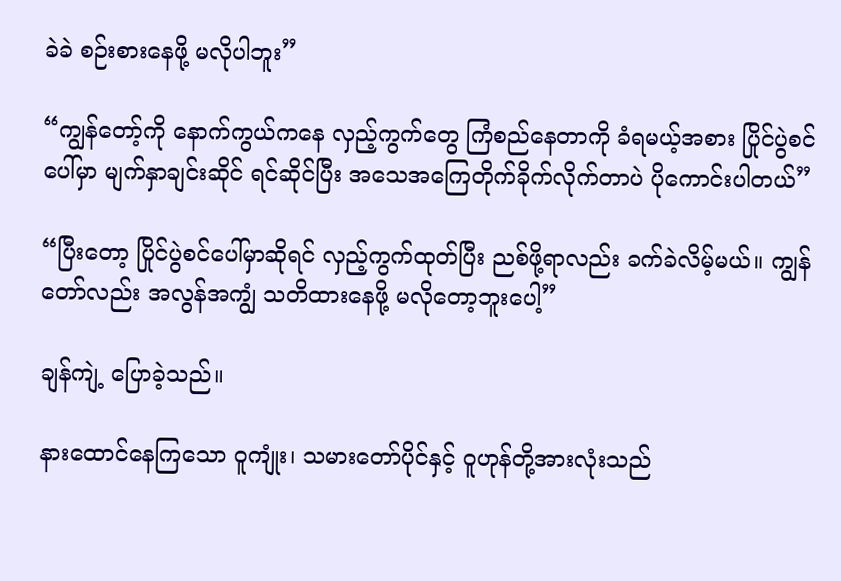ခဲခဲ စဉ်းစားနေဖို့ မလိုပါဘူး”

“ကျွန်တော့်ကို နောက်ကွယ်ကနေ လှည့်ကွက်တွေ ကြံစည်နေတာကို ခံရမယ့်အစား ပြိုင်ပွဲစင်ပေါ်မှာ မျက်နှာချင်းဆိုင် ရင်ဆိုင်ပြီး အသေအကြေတိုက်ခိုက်လိုက်တာပဲ ပိုကောင်းပါတယ်”

“ပြီးတော့ ပြိုင်ပွဲစင်ပေါ်မှာဆိုရင် လှည့်ကွက်ထုတ်ပြီး ညစ်ဖို့ရာလည်း ခက်ခဲလိမ့်မယ်။ ကျွန်တော်လည်း အလွန်အကျွံ သတိထားနေဖို့ မလိုတော့ဘူးပေါ့”

ချန်ကျဲ့ ပြောခဲ့သည်။

နားထောင်နေကြသော ဝူကျုံး၊ သမားတော်ပိုင်နှင့် ဝူဟုန်တို့အားလုံးသည်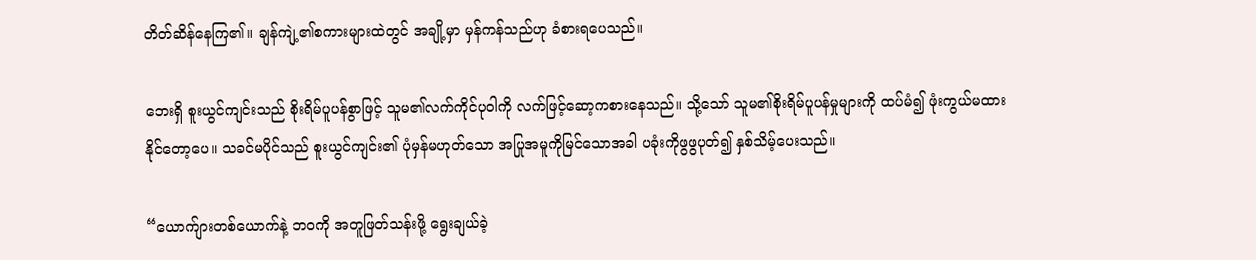တိတ်ဆိန်နေကြ၏။ ချန်ကျဲ့၏စကားများထဲတွင် အချို့မှာ မှန်ကန်သည်ဟု ခံစားရပေသည်။

ဘေးရှိ စူးယွင်ကျင်းသည် စိုးရိမ်ပူပန်စွာဖြင့် သူမ၏လက်ကိုင်ပုဝါကို လက်ဖြင့်ဆော့ကစားနေသည်။ သို့သော် သူမ၏စိုးရိမ်ပူပန်မှုများကို ထပ်မံ၍ ဖုံးကွယ်မထားနိုင်တော့ပေ။ သခင်မပိုင်သည် စူးယွင်ကျင်း၏ ပုံမှန်မဟုတ်သော အပြုအမူကိုမြင်သောအခါ ပခုံးကိုဖွဖွပုတ်၍ နှစ်သိမ့်ပေးသည်။

“ယောက်ျားတစ်ယောက်နဲ့ ဘဝကို အတူဖြတ်သန်းဖို့ ရွေးချယ်ခဲ့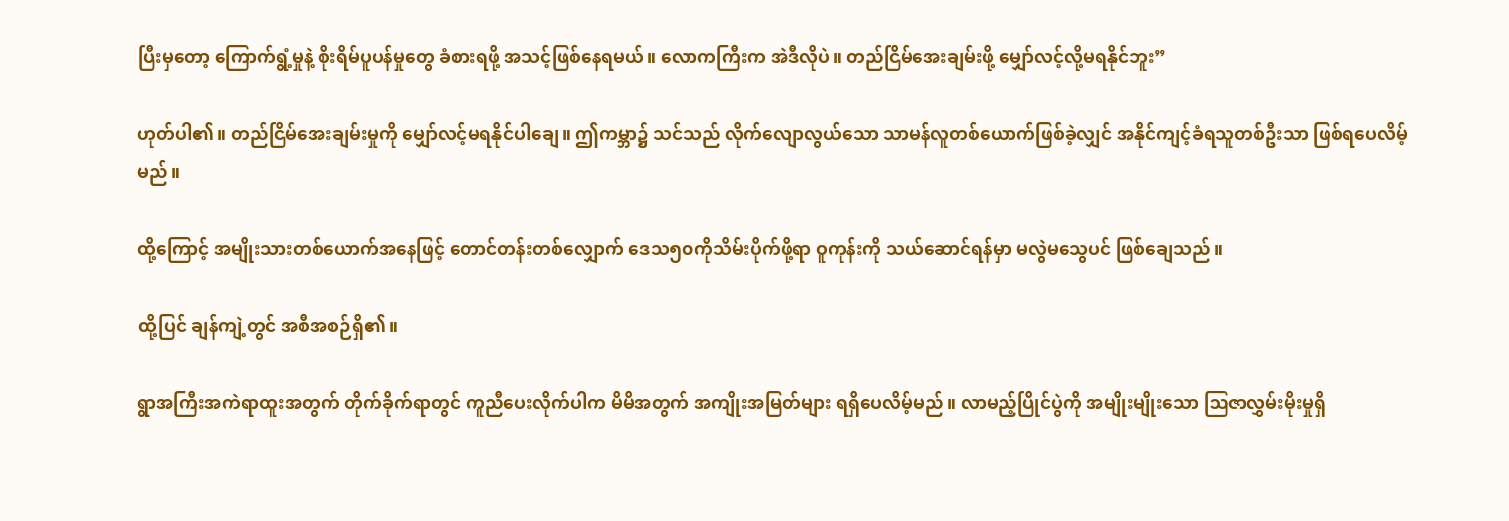ပြီးမှတော့ ကြောက်ရွံ့မှုနဲ့ စိုးရိမ်ပူပန်မှုတွေ ခံစားရဖို့ အသင့်ဖြစ်နေရမယ်။ လောကကြီးက အဲဒီလိုပဲ။ တည်ငြိမ်အေးချမ်းဖို့ မျှော်လင့်လို့မရနိုင်ဘူး”

ဟုတ်ပါ၏။ တည်ငြိမ်အေးချမ်းမှုကို မျှော်လင့်မရနိုင်ပါချေ။ ဤကမ္ဘာ၌ သင်သည် လိုက်လျောလွယ်သော သာမန်လူတစ်ယောက်ဖြစ်ခဲ့လျှင် အနိုင်ကျင့်ခံရသူတစ်ဦးသာ ဖြစ်ရပေလိမ့်မည်။

ထို့ကြောင့် အမျိုးသားတစ်ယောက်အနေဖြင့် တောင်တန်းတစ်လျှောက် ဒေသ၅၀ကိုသိမ်းပိုက်ဖို့ရာ ဝူကုန်းကို သယ်ဆောင်ရန်မှာ မလွဲမသွေပင် ဖြစ်ချေသည်။

ထို့ပြင် ချန်ကျဲ့တွင် အစီအစဉ်ရှိ၏။

ရွာအကြီးအကဲရာထူးအတွက် တိုက်ခိုက်ရာတွင် ကူညီပေးလိုက်ပါက မိမိအတွက် အကျိုးအမြတ်များ ရရှိပေလိမ့်မည်။ လာမည့်ပြိုင်ပွဲကို အမျိုးမျိုးသော ဩဇာလွှမ်းမိုးမှုရှိ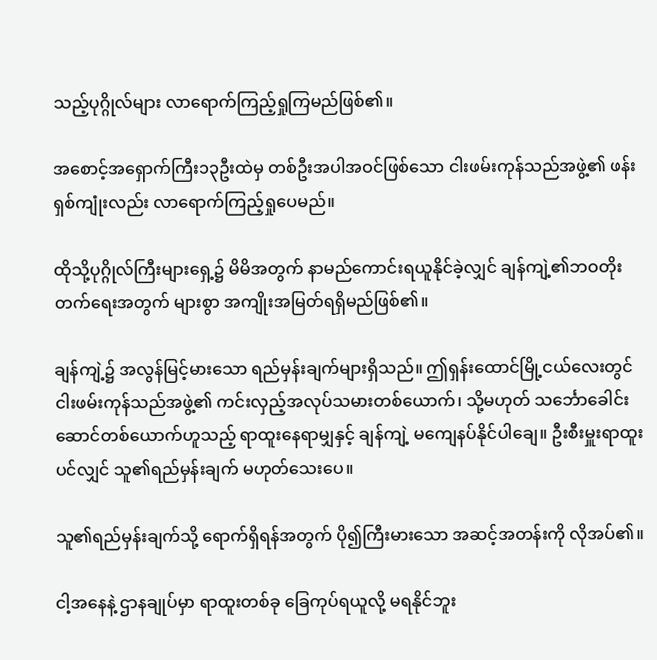သည့်ပုဂ္ဂိုလ်များ လာရောက်ကြည့်ရှုကြမည်ဖြစ်၏။

အစောင့်အရှောက်ကြီး၁၃ဦးထဲမှ တစ်ဦးအပါအဝင်ဖြစ်သော ငါးဖမ်းကုန်သည်အဖွဲ့၏ ဖန်းရှစ်ကျုံးလည်း လာရောက်ကြည့်ရှုပေမည်။

ထိုသို့ပုဂ္ဂိုလ်ကြီးများရှေ့၌ မိမိအတွက် နာမည်ကောင်းရယူနိုင်ခဲ့လျှင် ချန်ကျဲ့၏ဘဝတိုးတက်ရေးအတွက် များစွာ အကျိုးအမြတ်ရရှိမည်ဖြစ်၏။

ချန်ကျဲ့၌ အလွန်မြင့်မားသော ရည်မှန်းချက်များရှိသည်။ ဤရှန်းထောင်မြို့ငယ်လေးတွင် ငါးဖမ်းကုန်သည်အဖွဲ့၏ ကင်းလှည့်အလုပ်သမားတစ်ယောက်၊ သို့မဟုတ် သင်္ဘောခေါင်းဆောင်တစ်ယောက်ဟူသည့် ရာထူးနေရာမျှနှင့် ချန်ကျဲ့ မကျေနပ်နိုင်ပါချေ။ ဦးစီးမှူးရာထူးပင်လျှင် သူ၏ရည်မှန်းချက် မဟုတ်သေးပေ။

သူ၏ရည်မှန်းချက်သို့ ရောက်ရှိရန်အတွက် ပို၍ကြီးမားသော အဆင့်အတန်းကို လိုအပ်၏။

ငါ့အနေနဲ့ ဌာနချုပ်မှာ ရာထူးတစ်ခု ခြေကုပ်ရယူလို့ မရနိုင်ဘူး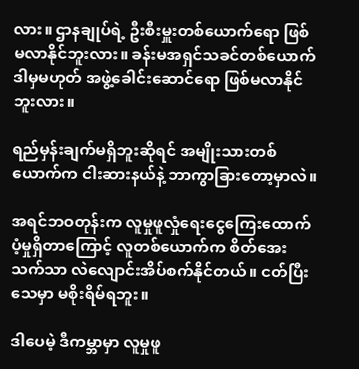လား။ ဌာနချုပ်ရဲ့ ဦးစီးမှူးတစ်ယောက်ရော ဖြစ်မလာနိုင်ဘူးလား။ ခန်းမအရှင်သခင်တစ်ယောက် ဒါမှမဟုတ် အဖွဲ့ခေါင်းဆောင်ရော ဖြစ်မလာနိုင်ဘူးလား။

ရည်မှန်းချက်မရှိဘူးဆိုရင် အမျိုးသားတစ်ယောက်က ငါးဆားနယ်နဲ့ ဘာကွာခြားတော့မှာလဲ။

အရင်ဘဝတုန်းက လူမှုဖူလှုံရေးငွေကြေးထောက်ပံ့မှုရှိတာကြောင့် လူတစ်ယောက်က စိတ်အေးသက်သာ လဲလျောင်းအိပ်စက်နိုင်တယ်။ ငတ်ပြီးသေမှာ မစိုးရိမ်ရဘူး။

ဒါပေမဲ့ ဒီကမ္ဘာမှာ လူမှုဖူ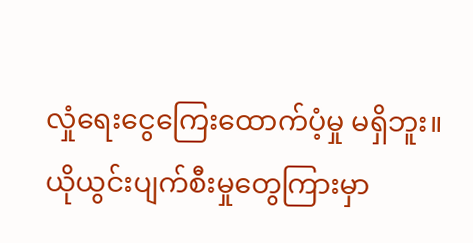လှုံရေးငွေကြေးထောက်ပံ့မှု မရှိဘူး။ ယိုယွင်းပျက်စီးမှုတွေကြားမှာ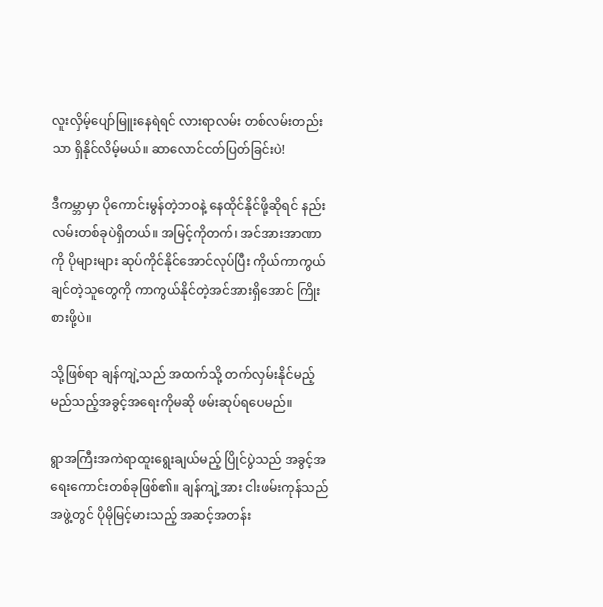လူးလှိမ့်ပျော်မြူးနေရဲရင် လားရာလမ်း တစ်လမ်းတည်းသာ ရှိနိုင်လိမ့်မယ်။ ဆာလောင်ငတ်ပြတ်ခြင်းပဲ!

ဒီကမ္ဘာမှာ ပိုကောင်းမွန်တဲ့ဘဝနဲ့ နေထိုင်နိုင်ဖို့ဆိုရင် နည်းလမ်းတစ်ခုပဲရှိတယ်။ အမြင့်ကိုတက်၊ အင်အားအာဏာကို ပိုများများ ဆုပ်ကိုင်နိုင်အောင်လုပ်ပြီး ကိုယ်ကာကွယ်ချင်တဲ့သူတွေကို ကာကွယ်နိုင်တဲ့အင်အားရှိအောင် ကြိုးစားဖို့ပဲ။

သို့ဖြစ်ရာ ချန်ကျဲ့သည် အထက်သို့ တက်လှမ်းနိုင်မည့် မည်သည့်အခွင့်အရေးကိုမဆို ဖမ်းဆုပ်ရပေမည်။

ရွာအကြီးအကဲရာထူးရွေးချယ်မည့် ပြိုင်ပွဲသည် အခွင့်အရေးကောင်းတစ်ခုဖြစ်၏။ ချန်ကျဲ့အား ငါးဖမ်းကုန်သည်အဖွဲ့တွင် ပိုမိုမြင့်မားသည့် အဆင့်အတန်း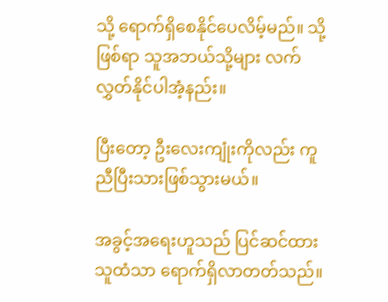သို့ ရောက်ရှိစေနိုင်ပေလိမ့်မည်။ သို့ဖြစ်ရာ သူအဘယ်သို့များ လက်လွှတ်နိုင်ပါအံ့နည်း။

ပြီးတော့ ဦးလေးကျုံးကိုလည်း ကူညီပြီးသားဖြစ်သွားမယ်။

အခွင့်အရေးဟူသည် ပြင်ဆင်ထားသူထံသာ ရောက်ရှိလာတတ်သည်။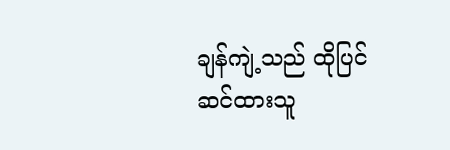ချန်ကျဲ့သည် ထိုပြင်ဆင်ထားသူ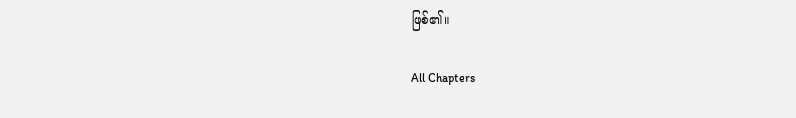ဖြစ်၏။

All Chapters